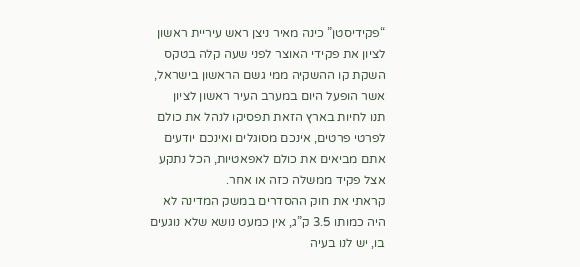“פקידיסטן” כינה מאיר ניצן ראש עיריית ראשון לציון את פקידי האוצר לפני שעה קלה בטקס השקת קו ההשקיה ממי גשם הראשון בישראל, אשר הופעל היום במערב העיר ראשון לציון
תנו לחיות בארץ הזאת תפסיקו לנהל את כולם לפרטי פרטים, אינכם מסוגלים ואינכם יודעים אתם מביאים את כולם לאפאטיות, הכל נתקע אצל פקיד ממשלה כזה או אחר.
קראתי את חוק ההסדרים במשק המדינה לא היה כמותו 3.5 ק”ג, אין כמעט נושא שלא נוגעים בו, יש לנו בעיה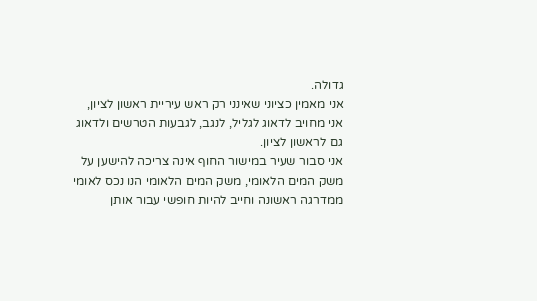גדולה.
אני מאמין כציוני שאינני רק ראש עיריית ראשון לציון, אני מחויב לדאוג לגליל, לנגב, לגבעות הטרשים ולדאוג גם לראשון לציון.
אני סבור שעיר במישור החוף אינה צריכה להישען על משק המים הלאומי, משק המים הלאומי הנו נכס לאומי ממדרגה ראשונה וחייב להיות חופשי עבור אותן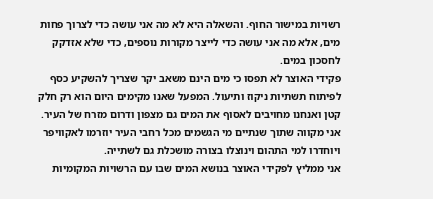רשויות במישור החוף. והשאלה היא לא מה אני עושה כדי לצרוך פחות מים, אלא מה אני עושה כדי לייצר מקורות נוספים, כדי שלא אזדקק לחסכון במים.
פקידי האוצר לא תפסו כי מים הינם משאב יקר שצריך להשקיע כסף לפיתוח תשתיות ניקוז ותיעול. המפעל שאנו מקימים היום הוא רק חלק קטן ואנחנו מחויבים לאסוף את המים גם מצפון ודרום מזרח של העיר. אני מקווה שתוך שנתיים מי הגשמים מכל רחבי העיר יוזרמו לאקוויפר ויוחדרו למי התהום וינוצלו בצורה מושכלת גם לשתייה.
אני ממליץ לפקידי האוצר בנושא המים שבו עם הרשויות המקומיות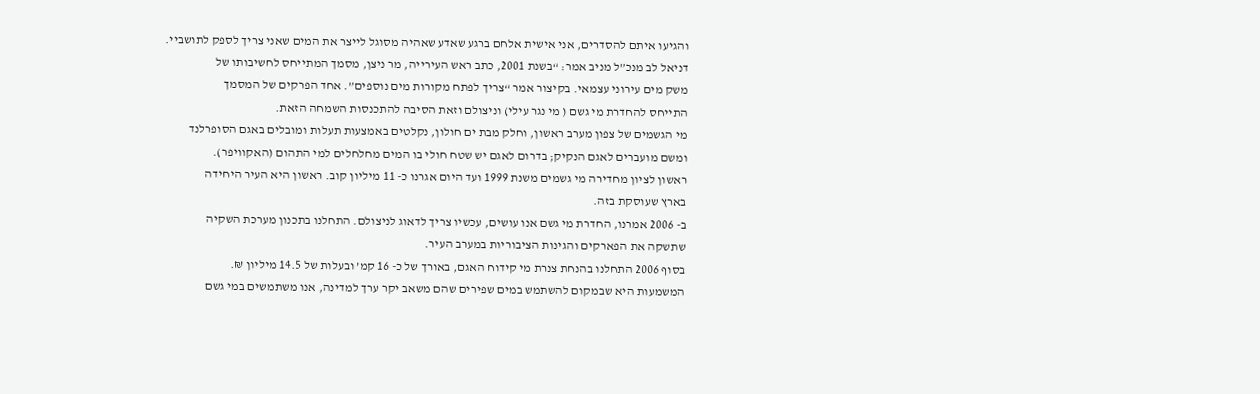והגיעו איתם להסדרים, אני אישית אלחם ברגע שאדע שאהיה מסוגל לייצר את המים שאני צריך לספק לתושביי.
דניאל לב מנכ”ל מניב אמר: “בשנת 2001, כתב ראש העירייה, מר ניצן, מסמך המתייחס לחשיבותו של
משק מים עירוני עצמאי. בקיצור אמר “צריך לפתח מקורות מים נוספים”. אחד הפרקים של המסמך
התייחס להחדרת מי גשם ( מי נגר עילי) וניצולם וזאת הסיבה להתכנסות השמחה הזאת.
מי הגשמים של צפון מערב ראשון, וחלק מבת ים חולון, נקלטים באמצעות תעלות ומובלים באגם הסופרלנד
ומשם מועברים לאגם הנקיק; בדרום לאגם יש שטח חולי בו המים מחלחלים למי התהום (האקוויפר).
ראשון לציון מחדירה מי גשמים משנת 1999 ועד היום אגרנו כ- 11 מיליון קוב. ראשון היא העיר היחידה
בארץ שעוסקת בזה.
ב- 2006 אמרנו, החדרת מי גשם אנו עושים, עכשיו צריך לדאוג לניצולם. התחלנו בתכנון מערכת השקיה
שתשקה את הפארקים והגינות הציבוריות במערב העיר.
בסוף 2006 התחלנו בהנחת צנרת מי קידוח האגם, באורך של כ- 16 קמ’ ובעלות של 14.5 מיליון ₪.
המשמעות היא שבמקום להשתמש במים שפירים שהם משאב יקר ערך למדינה, אנו משתמשים במי גשם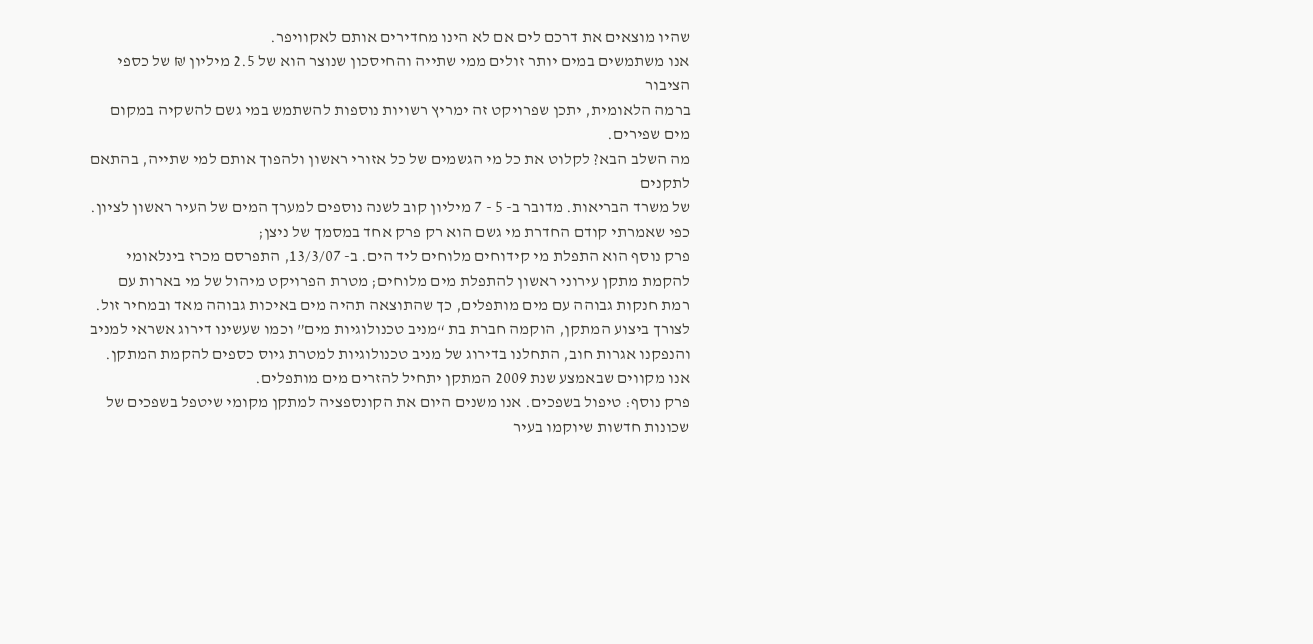שהיו מוצאים את דרכם לים אם לא הינו מחדירים אותם לאקוויפר.
אנו משתמשים במים יותר זולים ממי שתייה והחיסכון שנוצר הוא של 2.5 מיליון ₪ של כספי הציבור
ברמה הלאומית, יתכן שפרויקט זה ימריץ רשויות נוספות להשתמש במי גשם להשקיה במקום מים שפירים.
מה השלב הבא? לקלוט את כל מי הגשמים של כל אזורי ראשון ולהפוך אותם למי שתייה, בהתאם לתקנים
של משרד הבריאות. מדובר ב- 5 - 7 מיליון קוב לשנה נוספים למערך המים של העיר ראשון לציון.
כפי שאמרתי קודם החדרת מי גשם הוא רק פרק אחד במסמך של ניצן;
פרק נוסף הוא התפלת מי קידוחים מלוחים ליד הים. ב- 13/3/07, התפרסם מכרז בינלאומי
להקמת מתקן עירוני ראשון להתפלת מים מלוחים; מטרת הפרויקט מיהול של מי בארות עם
רמת חנקות גבוהה עם מים מותפלים, כך שהתוצאה תהיה מים באיכות גבוהה מאד ובמחיר זול.
לצורך ביצוע המתקן, הוקמה חברת בת “מניב טכנולוגיות מים” וכמו שעשינו דירוג אשראי למניב
והנפקנו אגרות חוב, התחלנו בדירוג של מניב טכנולוגיות למטרת גיוס כספים להקמת המתקן.
אנו מקווים שבאמצע שנת 2009 המתקן יתחיל להזרים מים מותפלים.
פרק נוסף: טיפול בשפכים. אנו משנים היום את הקונספציה למתקן מקומי שיטפל בשפכים של
שכונות חדשות שיוקמו בעיר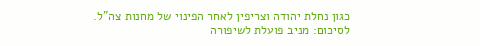כגון נחלת יהודה וצריפין לאחר הפינוי של מחנות צה”ל.
לסיכום: מניב פועלת לשיפורה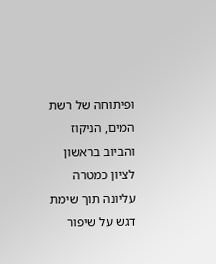ופיתוחה של רשת המים, הניקוז והביוב בראשון לציון כמטרה
עליונה תוך שימת דגש על שיפור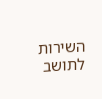השירות לתושב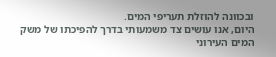ובכוונה להוזלת תעריפי המים.
היום, אנו עושים צד משמעותי בדרך להפיכתו של משק המים העירוני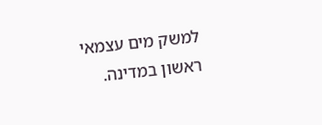למשק מים עצמאי ראשון במדינה.